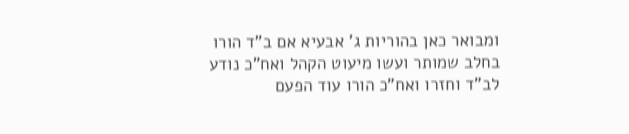ומבואר כאן בהוריות ג' אבעיא אם ב"ד הורו בחלב שמותר ועשו מיעוט הקהל ואח"כ נודע לב"ד וחזרו ואח"כ הורו עוד הפעם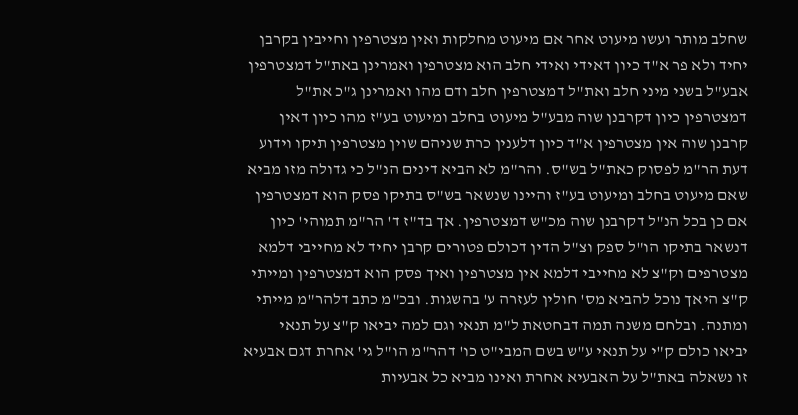שחלב מותר ועשו מיעוט אחר אם מיעוט מחלקות ואין מצטרפין וחייבין בקרבן יחיד ולא פר א"ד כיון דאידי ואידי חלב הוא מצטרפין ואמרינן באת"ל דמצטרפין אבע"ל בשני מיני חלב ואת"ל דמצטרפין חלב ודם מהו ואמרינן ג"כ את"ל דמצטרפין כיון דקרבנן שוה מבע"ל מיעוט בחלב ומיעוט בע"ז מהו כיון דאין קרבנן שוה אין מצטרפין א"ד כיון דלענין כרת שניהם שוין מצטרפין תיקו וידוע דעת הר"מ לפסוק כאת"ל בש"ס. והר"מ לא הביא דינים הנ"ל כי גדולה מזו מביא שאם מיעוט בחלב ומיעוט בע"ז והיינו שנשאר בש"ס בתיקו פסק הוא דמצטרפין אם כן בכל הנ"ל דקרבנן שוה מכ"ש דמצטרפין. אך בד"ז ד' הר"מ תמוהי' כיון דנשאר בתיקו הו"ל ספק וצ"ל הדין דכולם פטורים קרבן יחיד לא מחייבי דלמא מצטרפים וק"צ לא מחייבי דלמא אין מצטרפין ואיך פסק הוא דמצטרפין ומייתי ק"צ היאך נוכל להביא מס' חולין לעזרה ע' בהשגות. ובכ"מ כתב דלהר"מ מייתי ומתנה. ובלחם משנה תמה דבחטאת ל"מ תנאי וגם למה יביאו ק"צ על תנאי יביאו כולם ק"י על תנאי ע"ש בשם המבי"ט כו' דהר"מ הו"ל גי' אחרת דגם אבעיא זו נשאלה באת"ל על האבעיא אחרת ואינו מביא כל אבעיות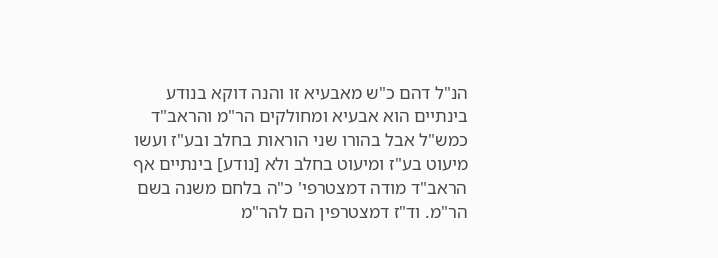הנ"ל דהם כ"ש מאבעיא זו והנה דוקא בנודע בינתיים הוא אבעיא ומחולקים הר"מ והראב"ד כמש"ל אבל בהורו שני הוראות בחלב ובע"ז ועשו מיעוט בע"ז ומיעוט בחלב ולא [נודע] בינתיים אף הראב"ד מודה דמצטרפי' כ"ה בלחם משנה בשם הר"מ. וד"ז דמצטרפין הם להר"מ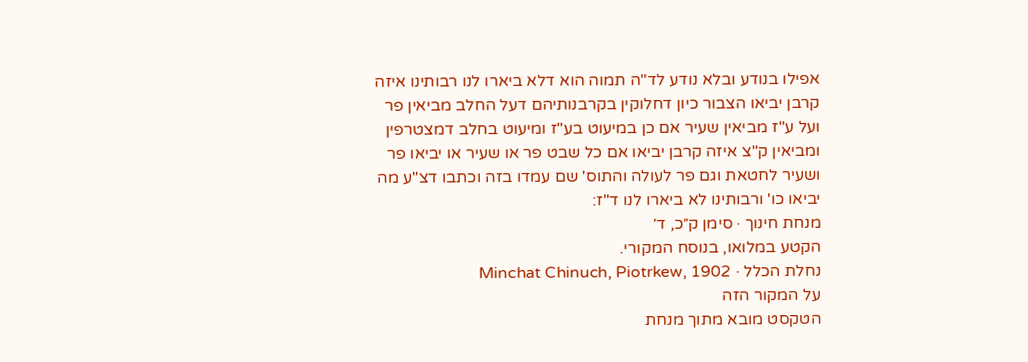אפילו בנודע ובלא נודע לד"ה תמוה הוא דלא ביארו לנו רבותינו איזה קרבן יביאו הצבור כיון דחלוקין בקרבנותיהם דעל החלב מביאין פר ועל ע"ז מביאין שעיר אם כן במיעוט בע"ז ומיעוט בחלב דמצטרפין ומביאין ק"צ איזה קרבן יביאו אם כל שבט פר או שעיר או יביאו פר ושעיר לחטאת וגם פר לעולה והתוס' שם עמדו בזה וכתבו דצ"ע מה יביאו כו' ורבותינו לא ביארו לנו ד"ז:
מנחת חינוך · סימן ק״כ, ד׳
הקטע במלואו, בנוסח המקורי.
נחלת הכלל · Minchat Chinuch, Piotrkew, 1902
על המקור הזה
הטקסט מובא מתוך מנחת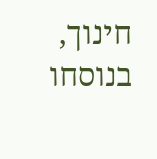חינוך, בנוסחו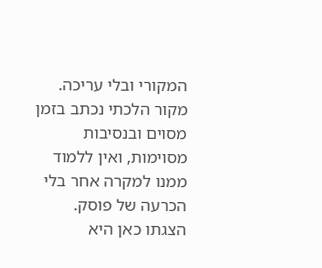המקורי ובלי עריכה. מקור הלכתי נכתב בזמן מסוים ובנסיבות מסוימות, ואין ללמוד ממנו למקרה אחר בלי הכרעה של פוסק. הצגתו כאן היא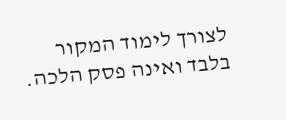לצורך לימוד המקור בלבד ואינה פסק הלכה.